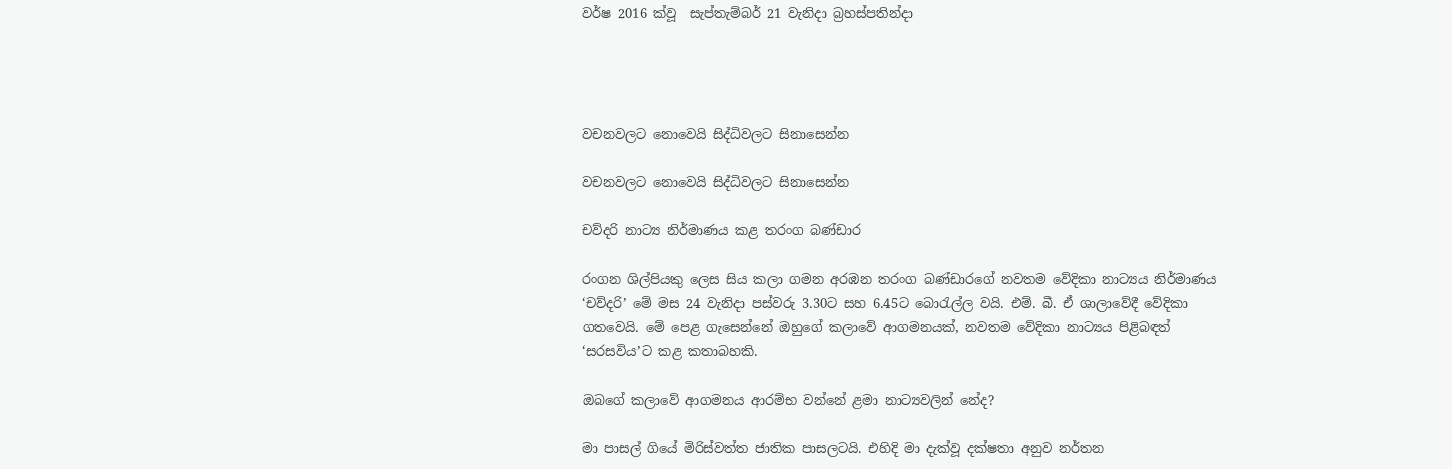වර්ෂ 2016 ක්වූ  සැප්තැම්බර් 21 වැනිදා බ්‍රහස්පතින්දා




වචනවලට නොවෙයි සිද්ධිවලට සිනාසෙන්න

වචනවලට නොවෙයි සිද්ධිවලට සිනාසෙන්න

චව්දරි නාට්‍ය නිර්මාණය කළ තරංග බණ්ඩාර

රංගන ශිල්පියකු ලෙස සිය කලා ගමන අරඹන තරංග බණ්ඩාරගේ නවතම වේදිකා නාට්‍යය නිර්මාණය ‘චව්දරි’ මේ මස 24 වැනිදා පස්වරු 3.30ට සහ 6.45ට බොරැල්ල වයි. එම්. බී. ඒ ශාලාවේදී වේදිකා ගතවෙයි. මේ පෙළ ගැසෙන්නේ ඔහුගේ කලාවේ ආගමනයක්, නවතම වේදිකා නාට්‍යය පිළිබඳත් ‘සරසවිය’ට කළ කතාබහකි.

ඔබගේ කලාවේ ආගමනය ආරම්භ වන්නේ ළමා නාට්‍යවලින් නේද?

මා පාසල් ගියේ මිරිස්වත්ත ජාතික පාසලටයි. එහිදි මා දැක්වූ දක්ෂතා අනුව නර්තන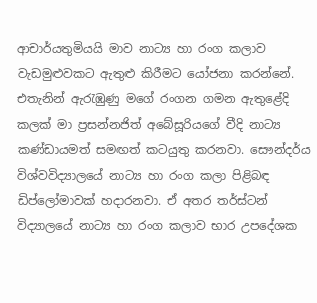ආචාර්යතුමියයි මාව නාට්‍ය හා රංග කලාව වැඩමුළුවකට ඇතුළු කිරීමට යෝජනා කරන්නේ. එතැනින් ඇරැඹුණු මගේ රංගන ගමන ඇතුළේදි කලක් මා ප්‍රසන්නජිත් අබේසූරියගේ වීදි නාට්‍ය කණ්ඩායමත් සමඟත් කටයුතු කරනවා. සෞන්දර්ය විශ්වවිද්‍යාලයේ නාට්‍ය හා රංග කලා පිළිබඳ ඩිප්ලෝමාවක් හදාරනවා. ඒ අතර තර්ස්ටන් විද්‍යාලයේ නාට්‍ය හා රංග කලාව භාර උපදේශක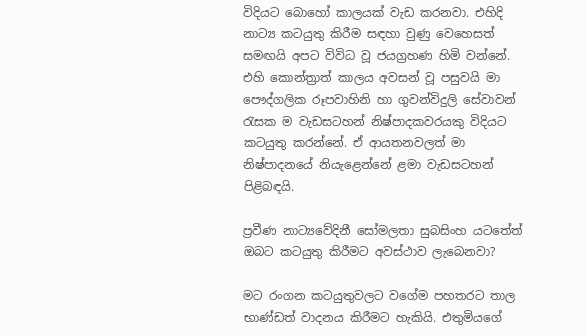විදියට බොහෝ කාලයක් වැඩ කරනවා. එහිදි නාට්‍ය කටයුතු කිරීම සඳහා වුණු වෙහෙසත් සමඟයි අපට විවිධ වූ ජයග්‍රහණ හිමි වන්නේ. එහි කොන්ත්‍රාත් කාලය අවසන් වූ පසුවයි මා පෞද්ගලික රූපවාහිනි හා ගුවන්විදුලි සේවාවන් රැසක ම වැඩසටහන් නිෂ්පාදකවරයකු විදියට කටයුතු කරන්නේ. ඒ ආයතනවලත් මා නිෂ්පාදනයේ නියැළෙන්නේ ළමා වැඩසටහන් පිළිබඳයි.

ප්‍රවීණ නාට්‍යවේදිනී සෝමලතා සුබසිංහ යටතේත් ඔබට කටයුතු කිරීමට අවස්ථාව ලැබෙනවා?

මට රංගන කටයුතුවලට වගේම පහතරට තාල භාණ්ඩත් වාදනය කිරීමට හැකියි. එතුමියගේ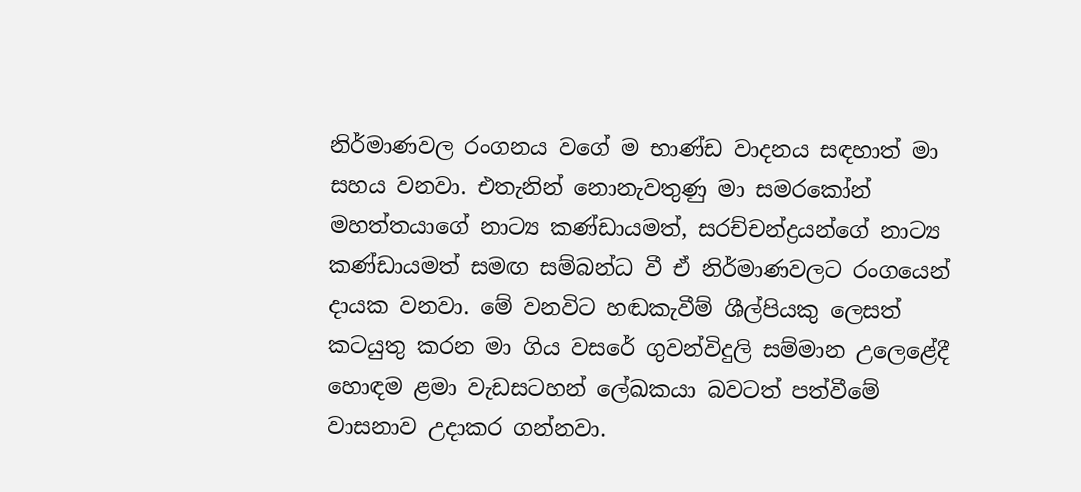නිර්මාණවල රංගනය වගේ ම භාණ්ඩ වාදනය සඳහාත් මා සහය වනවා. එතැනින් නොනැවතුණු මා සමරකෝන් මහත්තයාගේ නාට්‍ය කණ්ඩායමත්, සරච්චන්ද්‍රයන්ගේ නාට්‍ය කණ්ඩායමත් සමඟ සම්බන්ධ වී ඒ නිර්මාණවලට රංගයෙන් දායක වනවා. මේ වනවිට හඬකැවීම් ශීල්පියකු ලෙසත් කටයුතු කරන මා ගිය වසරේ ගුවන්විදුලි සම්මාන උලෙළේදී හොඳම ළමා වැඩසටහන් ලේඛකයා බවටත් පත්වීමේ වාසනාව උදාකර ගන්නවා.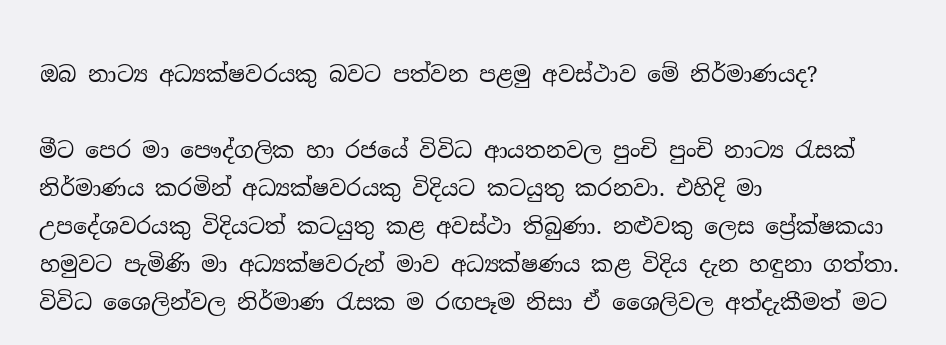ඔබ නාට්‍ය අධ්‍යක්ෂවරයකු බවට පත්වන පළමු අවස්ථාව මේ නිර්මාණයද?

මීට පෙර මා පෞද්ගලික හා රජයේ විවිධ ආයතනවල පුංචි පුංචි නාට්‍ය රැසක් නිර්මාණය කරමින් අධ්‍යක්ෂවරයකු විදියට කටයුතු කරනවා. එහිදි මා උපදේශවරයකු විදියටත් කටයුතු කළ අවස්ථා තිබුණා. නළුවකු ලෙස ප්‍රේක්ෂකයා හමුවට පැමිණි මා අධ්‍යක්ෂවරුන් මාව අධ්‍යක්ෂණය කළ විදිය දැන හඳුනා ගත්තා. විවිධ ශෛලින්වල නිර්මාණ රැසක ම රඟපෑම නිසා ඒ ශෛලිවල අත්දැකීමත් මට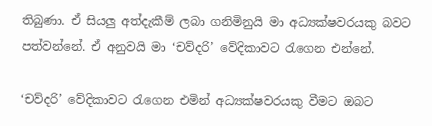තිබුණා. ඒ සියලු අත්දැකීම් ලබා ගනිමිනුයි මා අධ්‍යක්ෂවරයකු බවට පත්වන්නේ. ඒ අනුවයි මා ‘චව්දරි’ වේදිකාවට රැගෙන එන්නේ.

‘චව්දරි’ වේදිකාවට රැගෙන එමින් අධ්‍යක්ෂවරයකු වීමට ඔබට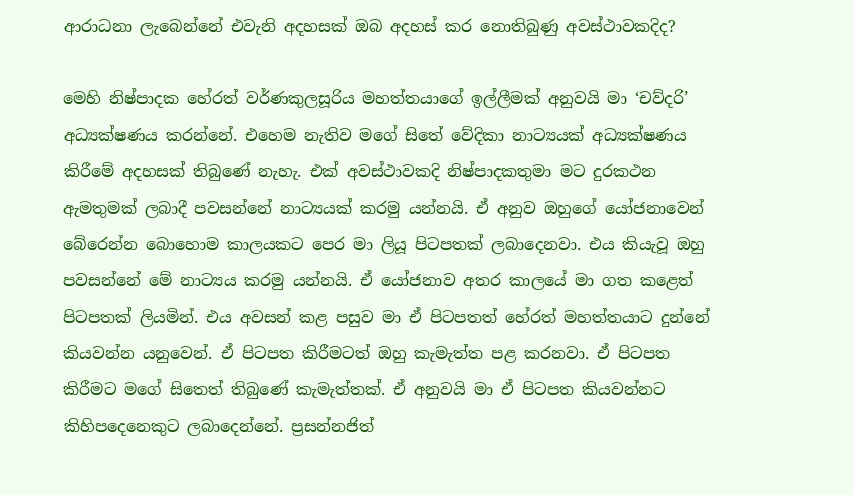ආරාධනා ලැබෙන්නේ එවැනි අදහසක් ඔබ අදහස් කර නොතිබුණු අවස්ථාවකදිද?

මෙහි නිෂ්පාදක හේරත් වර්ණකුලසූරිය මහත්තයාගේ ඉල්ලීමක් අනුවයි මා ‘චව්දරි’ අධ්‍යක්ෂණය කරන්නේ. එහෙම නැතිව මගේ සිතේ වේදිකා නාට්‍යයක් අධ්‍යක්ෂණය කිරීමේ අදහසක් තිබුණේ නැහැ. එක් අවස්ථාවකදි නිෂ්පාදකතුමා මට දුරකථන ඇමතුමක් ලබාදී පවසන්නේ නාට්‍යයක් කරමු යන්නයි. ඒ අනුව ඔහුගේ යෝජනාවෙන් බේරෙන්න බොහොම කාලයකට පෙර මා ලියූ පිටපතක් ලබාදෙනවා. එය කියැවූ ඔහු පවසන්නේ මේ නාට්‍යය කරමු යන්නයි. ඒ යෝජනාව අතර කාලයේ මා ගත කළෙත් පිටපතක් ලියමින්. එය අවසන් කළ පසුව මා ඒ පිටපතත් හේරත් මහත්තයාට දුන්නේ කියවන්න යනුවෙන්. ඒ පිටපත කිරීමටත් ඔහු කැමැත්ත පළ කරනවා. ඒ පිටපත කිරීමට මගේ සිතෙත් තිබුණේ කැමැත්තක්. ඒ අනුවයි මා ඒ පිටපත කියවන්නට කිහිපදෙනෙකුට ලබාදෙන්නේ. ප්‍රසන්නජිත්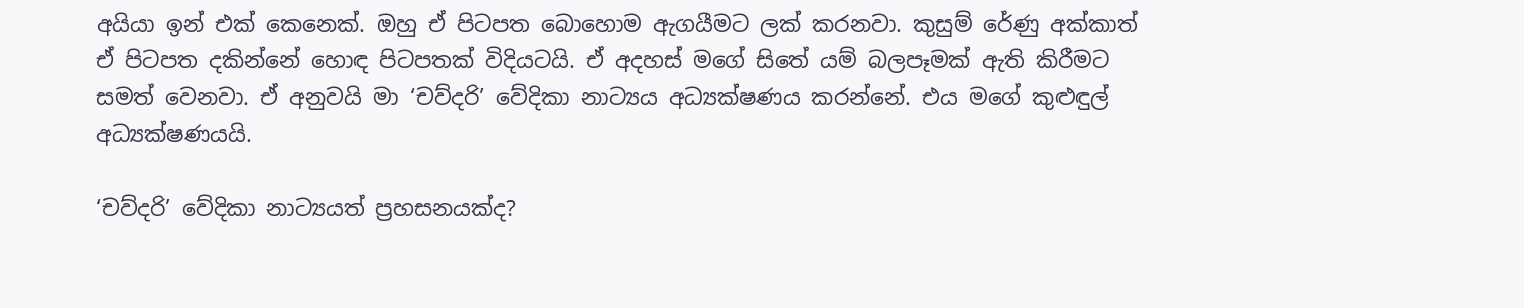අයියා ඉන් එක් කෙනෙක්. ඔහු ඒ පිටපත බොහොම ඇගයීමට ලක් කරනවා. කුසුම් රේණු අක්කාත් ඒ පිටපත දකින්නේ හොඳ පිටපතක් විදියටයි. ඒ අදහස් මගේ සිතේ යම් බලපෑමක් ඇති කිරීමට සමත් වෙනවා. ඒ අනුවයි මා ‘චව්දරි’ වේදිකා නාට්‍යය අධ්‍යක්ෂණය කරන්නේ. එය මගේ කුළුඳුල් අධ්‍යක්ෂණයයි.

‘චව්දරි’ වේදිකා නාට්‍යයත් ප්‍රහසනයක්ද?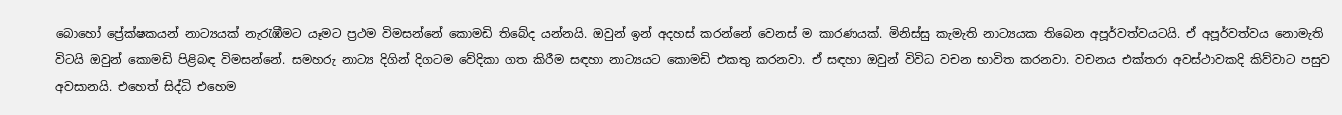බොහෝ ප්‍රේක්ෂකයන් නාට්‍යයක් නැරැඹීමට යෑමට ප්‍රථම විමසන්නේ කොමඩි තිබේද යන්නයි. ඔවුන් ඉන් අදහස් කරන්නේ වෙනස් ම කාරණයක්. මිනිස්සු කැමැති නාට්‍යයක තිබෙන අපූර්වත්වයටයි. ඒ අපූර්වත්වය නොමැති විටයි ඔවුන් කොමඩි පිළිබඳ විමසන්නේ. සමහරු නාට්‍ය දිගින් දිගටම වේදිකා ගත කිරීම සඳහා නාට්‍යයට කොමඩි එකතු කරනවා. ඒ සඳහා ඔවුන් විවිධ වචන භාවිත කරනවා. වචනය එක්තරා අවස්ථාවකදි කිව්වාට පසුව අවසානයි. එහෙත් සිද්ධි එහෙම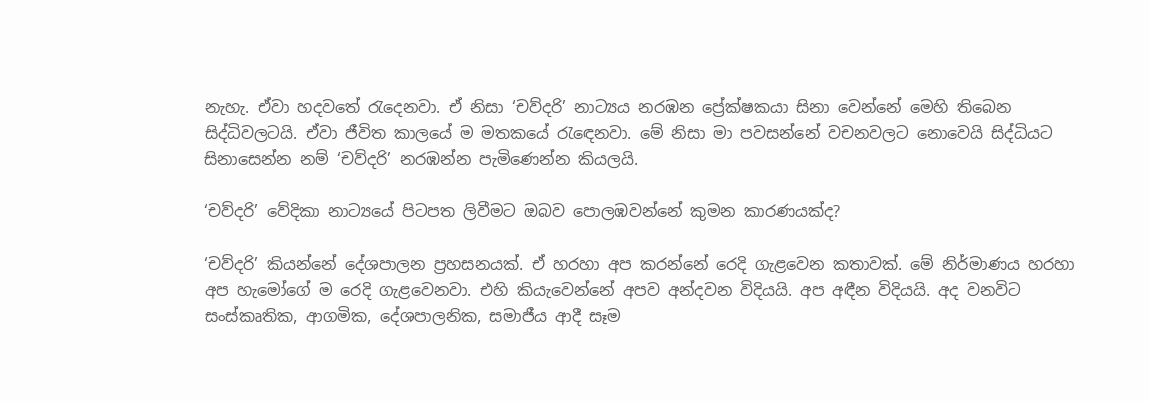නැහැ. ඒවා හදවතේ රැදෙනවා. ඒ නිසා ‘චව්දරි’ නාට්‍යය නරඹන ප්‍රේක්ෂකයා සිනා වෙන්නේ මෙහි තිබෙන සිද්ධිවලටයි. ඒවා ජීවිත කාලයේ ම මතකයේ රැඳෙනවා. මේ නිසා මා පවසන්නේ වචනවලට නොවෙයි සිද්ධියට සිනාසෙන්න නම් ‘චව්දරි’ නරඹන්න පැමිණෙන්න කියලයි.

‘චව්දරි’ වේදිකා නාට්‍යයේ පිටපත ලිවීමට ඔබව පොලඹවන්නේ කුමන කාරණයක්ද?

‘චව්දරි’ කියන්නේ දේශපාලන ප්‍රහසනයක්. ඒ හරහා අප කරන්නේ රෙදි ගැළවෙන කතාවක්. මේ නිර්මාණය හරහා අප හැමෝගේ ම රෙදි ගැළවෙනවා. එහි කියැවෙන්නේ අපව අන්දවන විදියයි. අප අඳීන විදියයි. අද වනවිට සංස්කෘතික, ආගමික, දේශපාලනික, සමාජීය ආදී සෑම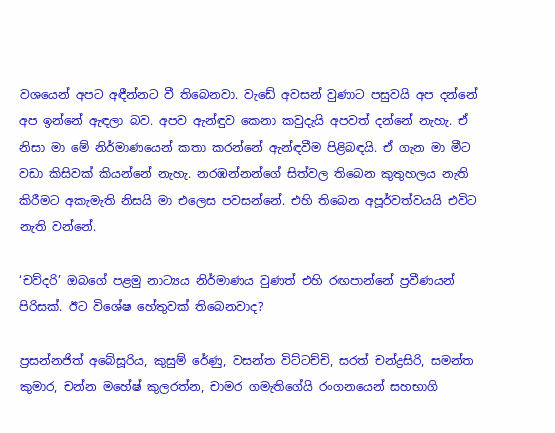වශයෙන් අපට අඳීන්නට වී තිබෙනවා. වැඩේ අවසන් වුණාට පසුවයි අප දන්නේ අප ඉන්නේ ඇඳලා බව. අපව ඇන්ඳුව කෙනා කවුදැයි අපවත් දන්නේ නැහැ. ඒ නිසා මා මේ නිර්මාණයෙන් කතා කරන්නේ ඇන්ඳවීම පිළිබඳයි. ඒ ගැන මා මීට වඩා කිසිවක් කියන්නේ නැහැ. නරඹන්නන්ගේ සිත්වල තිබෙන කුතුහලය නැති කිරීමට අකැමැති නිසයි මා එලෙස පවසන්නේ. එහි තිබෙන අපූර්වත්වයයි එවිට නැති වන්නේ.

‘චව්දරි’ ඔබගේ පළමු නාට්‍යය නිර්මාණය වුණත් එහි රඟපාන්නේ ප්‍රවීණයන් පිරිසක්. ඊට විශේෂ හේතුවක් තිබෙනවාද?

ප්‍රසන්නජිත් අබේසූරිය, කුසුම් රේණු, වසන්ත විට්ටච්චි, සරත් චන්ද්‍රසිරි, සමන්ත කුමාර, චන්න මහේෂ් කුලරත්න, චාමර ගමැතිගේයි රංගනයෙන් සහභාගි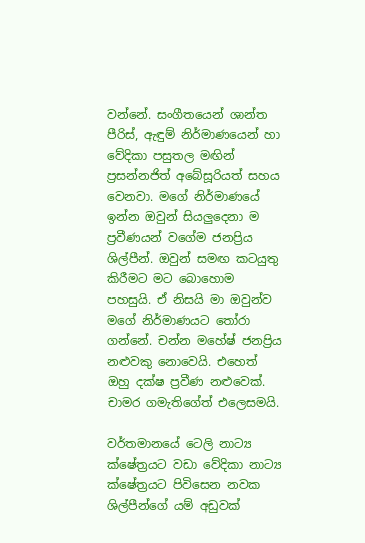වන්නේ. සංගීතයෙන් ශාන්ත පීරිස්, ඇඳුම් නිර්මාණයෙන් හා වේදිකා පසුතල මඟින් ප්‍රසන්නජිත් අබේසූරියත් සහය වෙනවා. මගේ නිර්මාණයේ ඉන්න ඔවුන් සියලුදෙනා ම ප්‍රවීණයන් වගේම ජනප්‍රිය ශිල්පීන්. ඔවුන් සමඟ කටයුතු කිරීමට මට බොහොම පහසුයි. ඒ නිසයි මා ඔවුන්ව මගේ නිර්මාණයට තෝරා ගන්නේ. චන්න මහේෂ් ජනප්‍රිය නළුවකු නොවෙයි. එහෙත් ඔහු දක්ෂ ප්‍රවීණ නළුවෙක්. චාමර ගමැතිගේත් එලෙසමයි.

වර්තමානයේ ටෙලි නාට්‍ය ක්ෂේත්‍රයට වඩා වේදිකා නාට්‍ය ක්ෂේත්‍රයට පිවිසෙන නවක ශිල්පීන්ගේ යම් අඩුවක්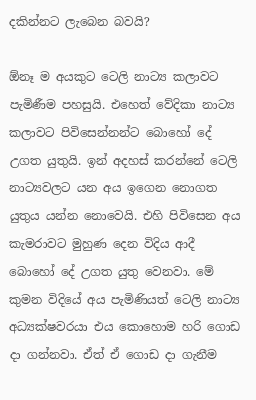දකින්නට ලැබෙන බවයි?

ඕනෑ ම අයකුට ටෙලි නාට්‍ය කලාවට පැමිණීම පහසුයි. එහෙත් වේදිකා නාට්‍ය කලාවට පිවිසෙන්නන්ට බොහෝ දේ උගත යුතුයි. ඉන් අදහස් කරන්නේ ටෙලි නාට්‍යවලට යන අය ඉගෙන නොගත යුතුය යන්න නොවෙයි. එහි පිවිසෙන අය කැමරාවට මුහුණ දෙන විදිය ආදී බොහෝ දේ උගත යුතු වෙනවා. මේ කුමන විදියේ අය පැමිණියත් ටෙලි නාට්‍ය අධ්‍යක්ෂවරයා එය කොහොම හරි ගොඩ දා ගන්නවා. ඒත් ඒ ගොඩ දා ගැනීම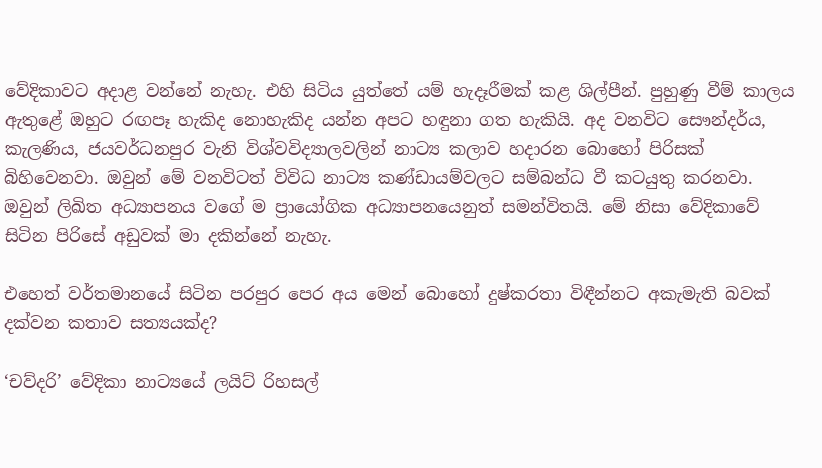වේදිකාවට අදාළ වන්නේ නැහැ. එහි සිටිය යුත්තේ යම් හැදෑරීමක් කළ ශිල්පීන්. පුහුණු වීම් කාලය ඇතුළේ ඔහුට රඟපෑ හැකිද නොහැකිද යන්න අපට හඳුනා ගත හැකියි. අද වනවිට සෞන්දර්ය, කැලණිය, ජයවර්ධනපුර වැනි විශ්වවිද්‍යාලවලින් නාට්‍ය කලාව හදාරන බොහෝ පිරිසක් බිහිවෙනවා. ඔවුන් මේ වනවිටත් විවිධ නාට්‍ය කණ්ඩායම්වලට සම්බන්ධ වී කටයුතු කරනවා. ඔවුන් ලිඛිත අධ්‍යාපනය වගේ ම ප්‍රායෝගික අධ්‍යාපනයෙනුත් සමන්විතයි. මේ නිසා වේදිකාවේ සිටින පිරිසේ අඩුවක් මා දකින්නේ නැහැ.

එහෙත් වර්තමානයේ සිටින පරපුර පෙර අය මෙන් බොහෝ දුෂ්කරතා විඳීන්නට අකැමැති බවක් දක්වන කතාව සත්‍යයක්ද?

‘චව්දරි’ වේදිකා නාට්‍යයේ ලයිට් රිහසල්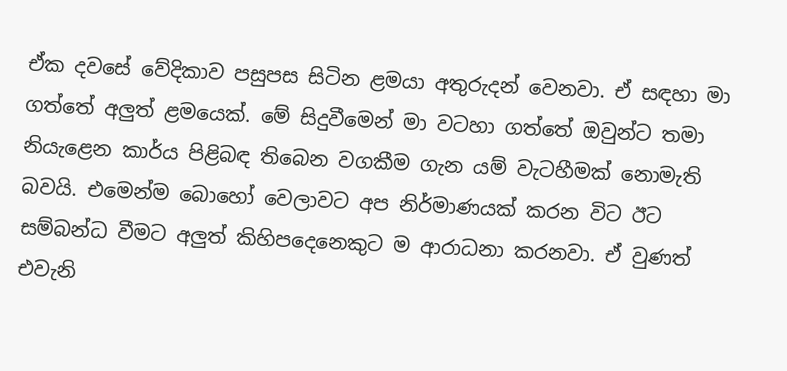ඒක දවසේ වේදිකාව පසුපස සිටින ළමයා අතුරුදන් වෙනවා. ඒ සඳහා මා ගත්තේ අලුත් ළමයෙක්. මේ සිදුවීමෙන් මා වටහා ගත්තේ ඔවුන්ට තමා නියැළෙන කාර්ය පිළිබඳ තිබෙන වගකීම ගැන යම් වැටහීමක් නොමැති බවයි. එමෙන්ම බොහෝ වෙලාවට අප නිර්මාණයක් කරන විට ඊට සම්බන්ධ වීමට අලුත් කිහිපදෙනෙකුට ම ආරාධනා කරනවා. ඒ වුණත් එවැනි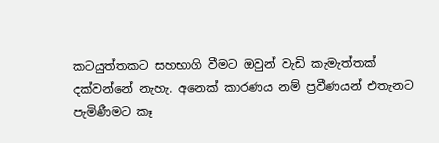කටයුත්තකට සහභාගි වීමට ඔවුන් වැඩි කැමැත්තක් දක්වන්නේ නැහැ. අනෙක් කාරණය නම් ප්‍රවීණයන් එතැනට පැමිණීමට කෑ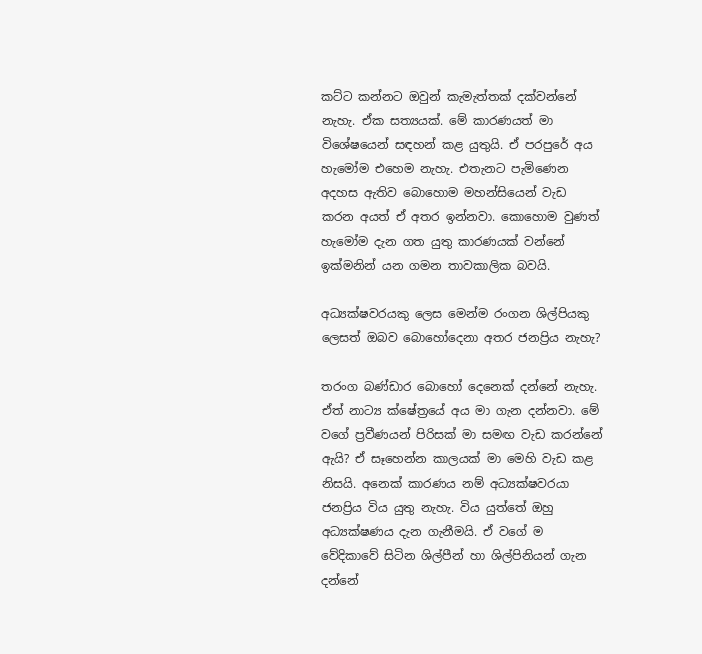කට්ට කන්නට ඔවුන් කැමැත්තක් දක්වන්නේ නැහැ. ඒක සත්‍යයක්. මේ කාරණයත් මා විශේෂයෙන් සඳහන් කළ යුතුයි. ඒ පරපුරේ අය හැමෝම එහෙම නැහැ. එතැනට පැමිණෙන අදහස ඇතිව බොහොම මහන්සියෙන් වැඩ කරන අයත් ඒ අතර ඉන්නවා. කොහොම වුණත් හැමෝම දැන ගත යුතු කාරණයක් වන්නේ ඉක්මනින් යන ගමන තාවකාලික බවයි.

අධ්‍යක්ෂවරයකු ලෙස මෙන්ම රංගන ශිල්පියකු ලෙසත් ඔබව බොහෝදෙනා අතර ජනප්‍රිය නැහැ?

තරංග බණ්ඩාර බොහෝ දෙනෙක් දන්නේ නැහැ. ඒත් නාට්‍ය ක්ෂේත්‍රයේ අය මා ගැන දන්නවා. මේ වගේ ප්‍රවීණයන් පිරිසක් මා සමඟ වැඩ කරන්නේ ඇයි? ඒ සෑහෙන්න කාලයක් මා මෙහි වැඩ කළ නිසයි. අනෙක් කාරණය නම් අධ්‍යක්ෂවරයා ජනප්‍රිය විය යුතු නැහැ. විය යුත්තේ ඔහු අධ්‍යක්ෂණය දැන ගැනීමයි. ඒ වගේ ම වේදිකාවේ සිටින ශිල්පීන් හා ශිල්පිනියන් ගැන දන්නේ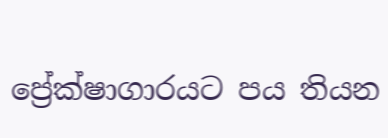ප්‍රේක්ෂාගාරයට පය තියන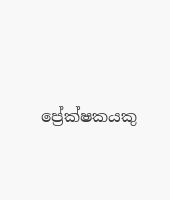ප්‍රේක්ෂකයකු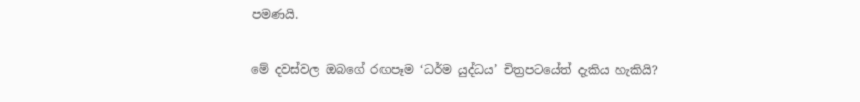පමණයි.

මේ දවස්වල ඔබගේ රඟපෑම ‘ධර්ම යුද්ධය’ චිත්‍රපටයේත් දැකිය හැකියි?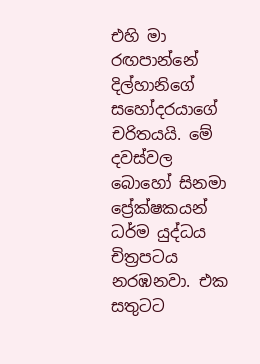එහි මා රඟපාන්නේ දිල්හානිගේ සහෝදරයාගේ චරිතයයි. මේ දවස්වල බොහෝ සිනමා ප්‍රේක්ෂකයන් ධර්ම යුද්ධය චිත්‍රපටය නරඹනවා. එක සතුටට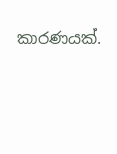කාරණයක්.